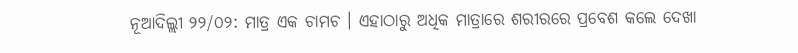ନୂଆଦିଲ୍ଲୀ ୨୨/୦୨: ମାତ୍ର ଏକ ଚାମଚ । ଏହାଠାରୁ ଅଧିକ ମାତ୍ରାରେ ଶରୀରରେ ପ୍ରବେଶ କଲେ ଦେଖା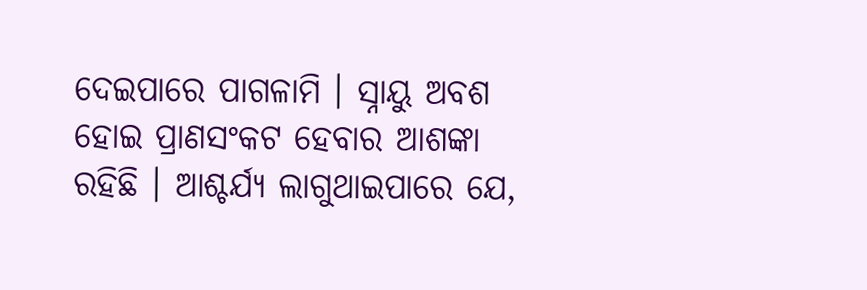ଦେଇପାରେ ପାଗଳାମି । ସ୍ନାୟୁ ଅବଶ ହୋଇ ପ୍ରାଣସଂକଟ ହେବାର ଆଶଙ୍କା ରହିଛି । ଆଶ୍ଚର୍ଯ୍ୟ ଲାଗୁଥାଇପାରେ ଯେ,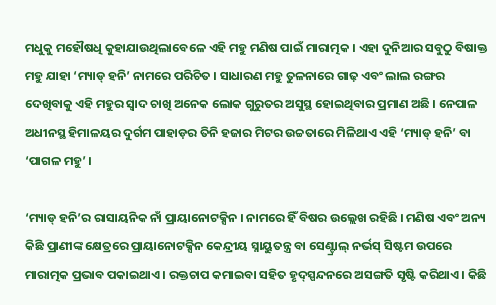ମଧୁକୁ ମହୌଷଧି କୁହାଯାଉଥିଲାବେଳେ ଏହି ମହୁ ମଣିଷ ପାଇଁ ମାରାତ୍ମକ । ଏହା ଦୁନିଆର ସବୁଠୁ ବିଷାକ୍ତ ମହୁ ଯାହା ‘ମ୍ୟାଡ୍ ହନି’ ନାମରେ ପରିଚିତ । ସାଧାରଣ ମହୁ ତୁଳନାରେ ଗାଢ଼ ଏବଂ ଲାଲ ରଙ୍ଗର ଦେଖିବାକୁ ଏହି ମହୁର ସ୍ୱାଦ ଚାଖି ଅନେକ ଲୋକ ଗୁରୁତର ଅସୁସ୍ଥ ହୋଇଥିବାର ପ୍ରମାଣ ଅଛି । ନେପାଳ ଅଧୀନସ୍ଥ ହିମାଳୟର ଦୁର୍ଗମ ପାହାଡ଼ର ତିନି ହଜାର ମିଟର ଉଚ୍ଚତାରେ ମିଳିଥାଏ ଏହି ‘ମ୍ୟାଡ୍ ହନି’ ବା ‘ପାଗଳ ମହୁ’ ।

‘ମ୍ୟାଡ୍ ହନି’ର ରାସାୟନିକ ନାଁ ପ୍ରାୟାନୋଟକ୍ସିନ । ନାମରେ ହିଁ ବିଷର ଉଲ୍ଲେଖ ରହିଛି । ମଣିଷ ଏବଂ ଅନ୍ୟ କିଛି ପ୍ରାଣୀଙ୍କ କ୍ଷେତ୍ରରେ ପ୍ରାୟାନୋଟକ୍ସିନ କେନ୍ଦ୍ରୀୟ ସ୍ନାୟୁତନ୍ତ୍ର ବା ସେଣ୍ଟ୍ରାଲ୍ ନର୍ଭସ୍ ସିଷ୍ଟମ ଉପରେ ମାରାତ୍ମକ ପ୍ରଭାବ ପକାଇଥାଏ । ରକ୍ତଚାପ କମାଇବା ସହିତ ହୃଦ୍‌ସ୍ପନ୍ଦନରେ ଅସଙ୍ଗତି ସୃଷ୍ଟି କରିଥାଏ । କିଛି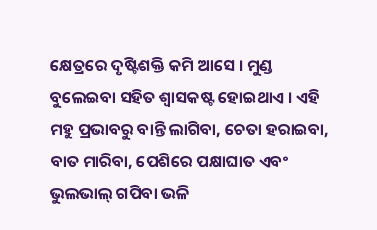କ୍ଷେତ୍ରରେ ଦୃଷ୍ଟିଶକ୍ତି କମି ଆସେ । ମୁଣ୍ଡ ବୁଲେଇବା ସହିତ ଶ୍ୱାସକଷ୍ଟ ହୋଇଥାଏ । ଏହି ମହୁ ପ୍ରଭାବରୁ ବାନ୍ତି ଲାଗିବା, ଚେତା ହରାଇବା, ବାତ ମାରିବା, ପେଶିରେ ପକ୍ଷାଘାତ ଏବଂ ଭୁଲଭାଲ୍ ଗପିବା ଭଳି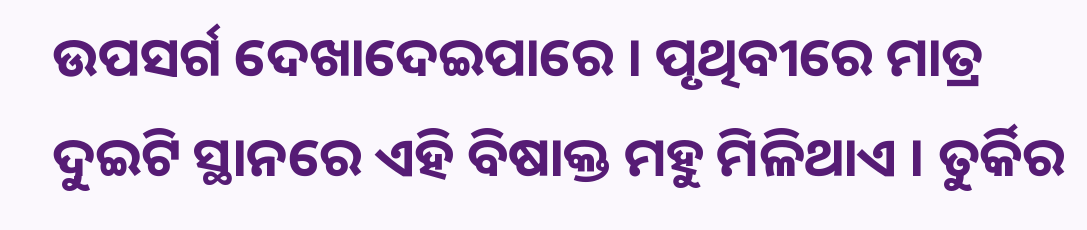ଉପସର୍ଗ ଦେଖାଦେଇପାରେ । ପୃଥିବୀରେ ମାତ୍ର ଦୁଇଟି ସ୍ଥାନରେ ଏହି ବିଷାକ୍ତ ମହୁ ମିଳିଥାଏ । ତୁର୍କିର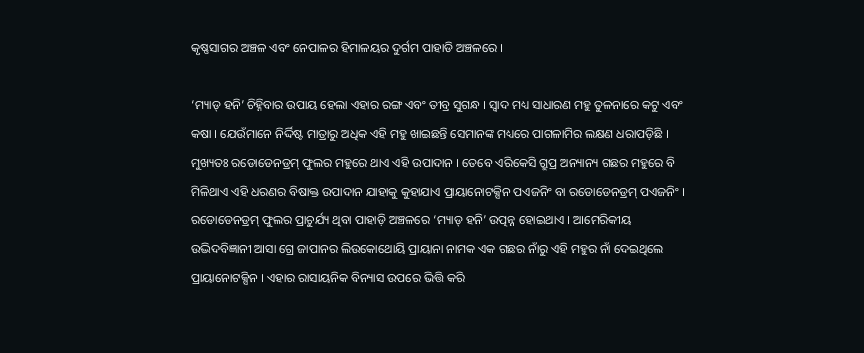କୃଷ୍ଣସାଗର ଅଞ୍ଚଳ ଏବଂ ନେପାଳର ହିମାଳୟର ଦୁର୍ଗମ ପାହାଡି ଅଞ୍ଚଳରେ ।

‘ମ୍ୟାଡ୍ ହନି’ ଚିହ୍ନିବାର ଉପାୟ ହେଲା ଏହାର ରଙ୍ଗ ଏବଂ ତୀବ୍ର ସୁଗନ୍ଧ । ସ୍ୱାଦ ମଧ୍ୟ ସାଧାରଣ ମହୁ ତୁଳନାରେ କଟୁ ଏବଂ କଷା । ଯେଉଁମାନେ ନିର୍ଦ୍ଦିଷ୍ଟ ମାତ୍ରାରୁ ଅଧିକ ଏହି ମହୁ ଖାଇଛନ୍ତି ସେମାନଙ୍କ ମଧ୍ୟରେ ପାଗଳାମିର ଲକ୍ଷଣ ଧରାପଡ଼ିଛି । ମୁଖ୍ୟତଃ ରଡୋଡେନଡ୍ରମ୍ ଫୁଲର ମହୁରେ ଥାଏ ଏହି ଉପାଦାନ । ତେବେ ଏରିକେସି ଗ୍ରୁପ୍ର ଅନ୍ୟାନ୍ୟ ଗଛର ମହୁରେ ବି ମିଳିଥାଏ ଏହି ଧରଣର ବିଷାକ୍ତ ଉପାଦାନ ଯାହାକୁ କୁହାଯାଏ ପ୍ରାୟାନୋଟକ୍ସିନ ପଏଜନିଂ ବା ରଡୋଡେନଡ୍ରମ୍ ପଏଜନିଂ । ରଡୋଡେନଡ୍ରମ୍ ଫୁଲର ପ୍ରାଚୁର୍ଯ୍ୟ ଥିବା ପାହାଡ଼ି ଅଞ୍ଚଳରେ ‘ମ୍ୟାଡ୍ ହନି’ ଉତ୍ପନ୍ନ ହୋଇଥାଏ । ଆମେରିକୀୟ ଉଦ୍ଭିଦବିଜ୍ଞାନୀ ଆସା ଗ୍ରେ ଜାପାନର ଲିଉକୋଥୋୟି ପ୍ରାୟାନା ନାମକ ଏକ ଗଛର ନାଁରୁ ଏହି ମହୁର ନାଁ ଦେଇଥିଲେ ପ୍ରାୟାନୋଟକ୍ସିନ । ଏହାର ରାସାୟନିକ ବିନ୍ୟାସ ଉପରେ ଭିତ୍ତି କରି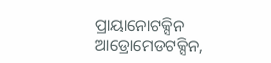ପ୍ରାୟାନୋଟକ୍ସିନ ଆଡ୍ରୋମେଡଟକ୍ସିନ,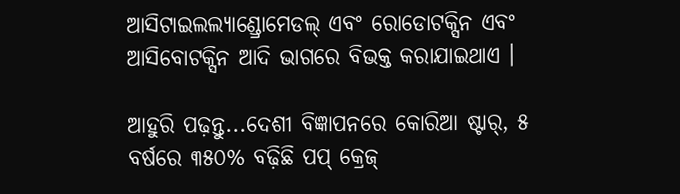ଆସିଟାଇଲଲ୍ୟାଣ୍ଡ୍ରୋମେଡଲ୍ ଏବଂ ରୋଡୋଟକ୍ସିନ ଏବଂ ଆସିବୋଟକ୍ସିନ ଆଦି ଭାଗରେ ବିଭକ୍ତ କରାଯାଇଥାଏ ।

ଆହୁରି ପଢ଼ନ୍ତୁ...ଦେଶୀ ବିଜ୍ଞାପନରେ କୋରିଆ ଷ୍ଟାର୍, ୫ ବର୍ଷରେ ୩୫୦% ବଢ଼ିଛି ପପ୍ କ୍ରେଜ୍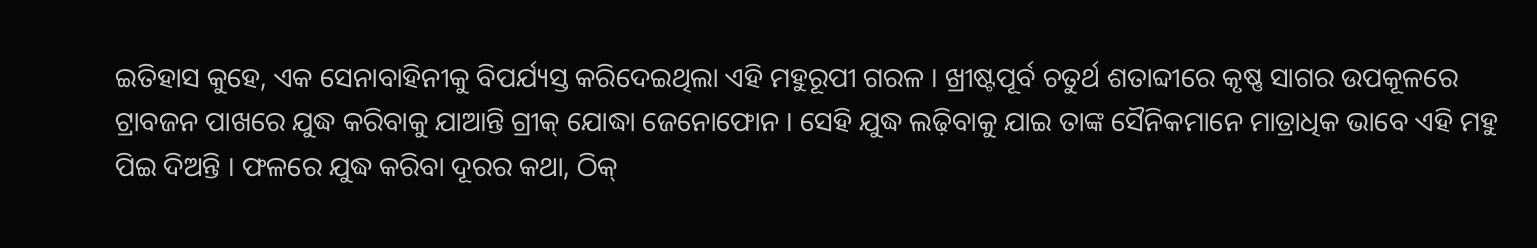ଇତିହାସ କୁହେ, ଏକ ସେନାବାହିନୀକୁ ବିପର୍ଯ୍ୟସ୍ତ କରିଦେଇଥିଲା ଏହି ମହୁରୂପୀ ଗରଳ । ଖ୍ରୀଷ୍ଟପୂର୍ବ ଚତୁର୍ଥ ଶତାବ୍ଦୀରେ କୃଷ୍ଣ ସାଗର ଉପକୂଳରେ ଟ୍ରାବଜନ ପାଖରେ ଯୁଦ୍ଧ କରିବାକୁ ଯାଆନ୍ତି ଗ୍ରୀକ୍ ଯୋଦ୍ଧା ଜେନୋଫୋନ । ସେହି ଯୁଦ୍ଧ ଲଢ଼ିବାକୁ ଯାଇ ତାଙ୍କ ସୈନିକମାନେ ମାତ୍ରାଧିକ ଭାବେ ଏହି ମହୁ ପିଇ ଦିଅନ୍ତି । ଫଳରେ ଯୁଦ୍ଧ କରିବା ଦୂରର କଥା, ଠିକ୍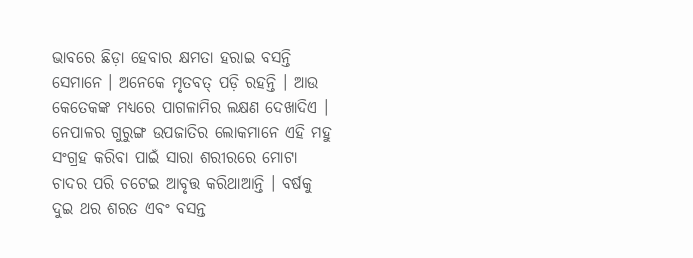ଭାବରେ ଛିଡ଼ା ହେବାର କ୍ଷମତା ହରାଇ ବସନ୍ତି ସେମାନେ । ଅନେକେ ମୃତବତ୍ ପଡ଼ି ରହନ୍ତି । ଆଉ କେତେକଙ୍କ ମଧ୍ୟରେ ପାଗଳାମିର ଲକ୍ଷଣ ଦେଖାଦିଏ । ନେପାଳର ଗୁରୁଙ୍ଗ ଉପଜାତିର ଲୋକମାନେ ଏହି ମହୁ ସଂଗ୍ରହ କରିବା ପାଇଁ ସାରା ଶରୀରରେ ମୋଟା ଚାଦର ପରି ଚଟେଇ ଆବୃତ୍ତ କରିଥାଆନ୍ତି । ବର୍ଷକୁ ଦୁଇ ଥର ଶରତ ଏବଂ ବସନ୍ତ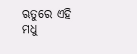ଋତୁରେ ଏହି ମଧୁ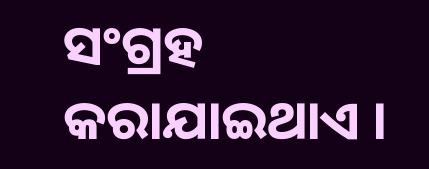ସଂଗ୍ରହ କରାଯାଇଥାଏ ।